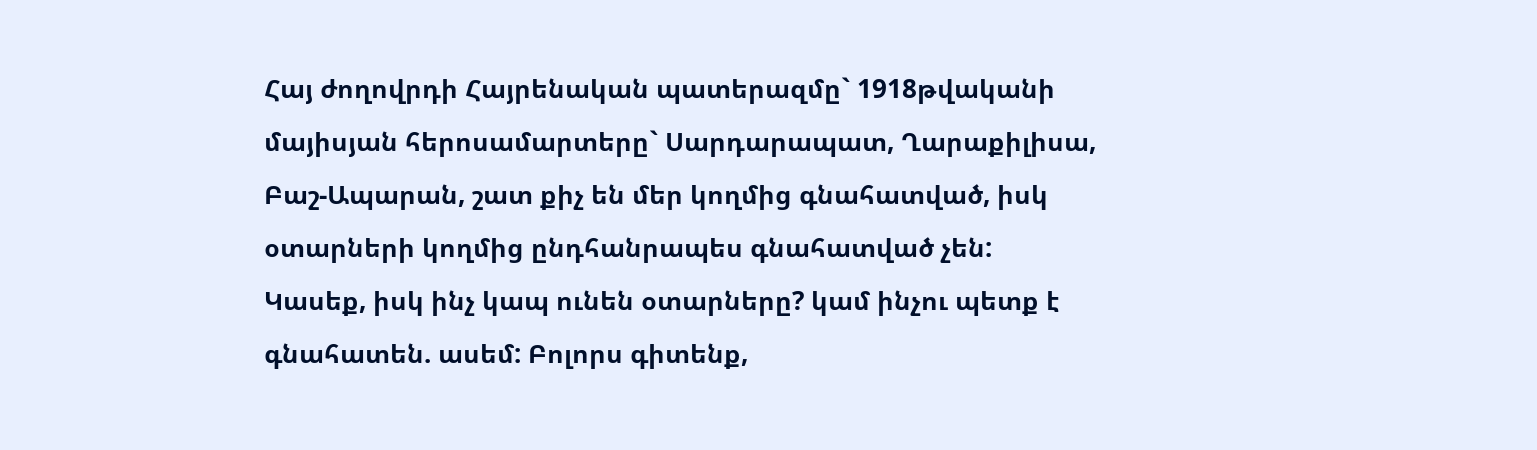Հայ ժողովրդի Հայրենական պատերազմը` 1918թվականի մայիսյան հերոսամարտերը` Սարդարապատ, Ղարաքիլիսա, Բաշ-Ապարան, շատ քիչ են մեր կողմից գնահատված, իսկ օտարների կողմից ընդհանրապես գնահատված չեն: Կասեք, իսկ ինչ կապ ունեն օտարները? կամ ինչու պետք է գնահատեն. ասեմ: Բոլորս գիտենք,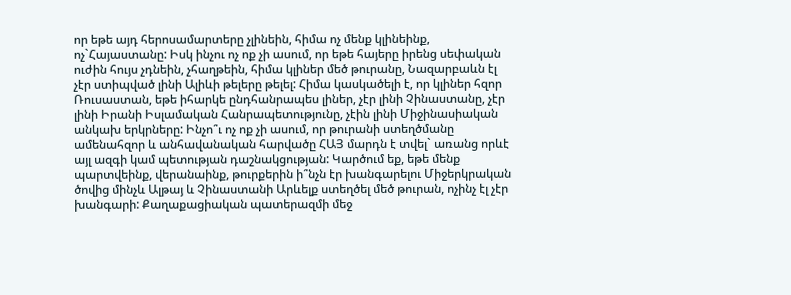որ եթե այդ հերոսամարտերը չլինեին, հիմա ոչ մենք կլինեինք, ոչ`Հայաստանը: Իսկ ինչու ոչ ոք չի ասում, որ եթե հայերը իրենց սեփական ուժին հույս չդնեին, չհաղթեին, հիմա կլիներ մեծ թուրանը, Նազարբաևն էլ չէր ստիպված լինի Ալիևի թելերը թելել: Հիմա կասկածելի է, որ կլիներ հզոր Ռուսաստան, եթե իհարկե ընդհանրապես լիներ, չէր լինի Չինաստանը, չէր լինի Իրանի Իսլամական Հանրապետությունը, չէին լինի Միջինասիական անկախ երկրները: Ինչո՞ւ ոչ ոք չի ասում, որ թուրանի ստեղծմանը ամենահզոր և անհավանական հարվածը ՀԱՅ մարդն է տվել` առանց որևէ այլ ազգի կամ պետության դաշնակցության: Կարծում եք, եթե մենք պարտվեինք, վերանաինք, թուրքերին ի՞նչն էր խանգարելու Միջերկրական ծովից մինչև Ալթայ և Չինաստանի Արևելք ստեղծել մեծ թուրան, ոչինչ էլ չէր խանգարի: Քաղաքացիական պատերազմի մեջ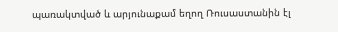պառակտված և արյունաքամ եղող Ռուսաստանին էլ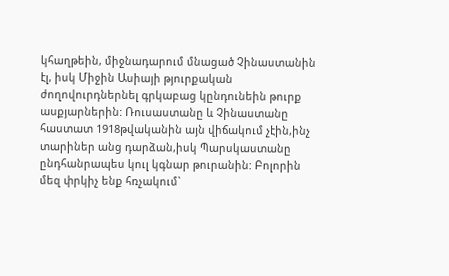կհաղթեին, միջնադարում մնացած Չինաստանին էլ, իսկ Միջին Ասիայի թյուրքական ժողովուրդներնել գրկաբաց կընդունեին թուրք ասքյարներին: Ռուսաստանը և Չինաստանը հաստատ 1918թվականին այն վիճակում չէին,ինչ տարիներ անց դարձան,իսկ Պարսկաստանը ընդհանրապես կուլ կգնար թուրանին: Բոլորին մեզ փրկիչ ենք հռչակում`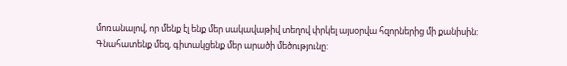մոռանալով, որ մենք էլ ենք մեր սակավաթիվ տեղով փրկել այսօրվա հզորներից մի քանիսին: Գնահատենք մեզ, գիտակցենք մեր արածի մեծությունը: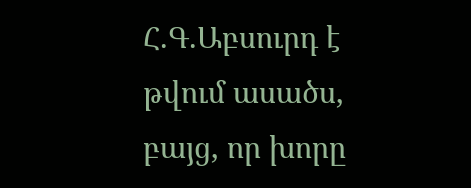Հ.Գ.Աբսուրդ է թվում ասածս, բայց, որ խորը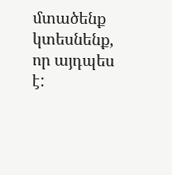մտածենք կտեսնենք, որ այդպես է: